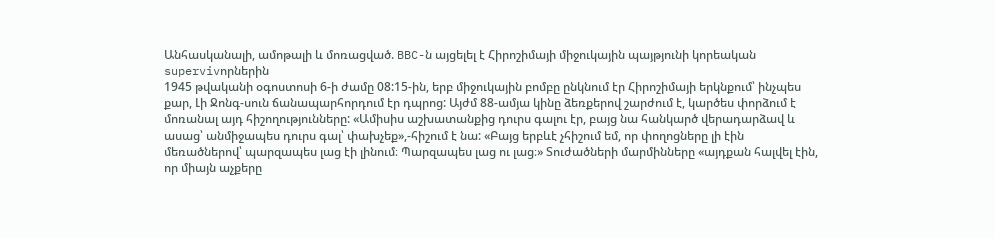Անհասկանալի, ամոթալի և մոռացված. BBC-ն այցելել է Հիրոշիմայի միջուկային պայթյունի կորեական supervivորներին
1945 թվականի օգոստոսի 6-ի ժամը 08:15-ին, երբ միջուկային բոմբը ընկնում էր Հիրոշիմայի երկնքում՝ ինչպես քար, Լի Ջոնգ-սուն ճանապարհորդում էր դպրոց: Այժմ 88-ամյա կինը ձեռքերով շարժում է, կարծես փորձում է մոռանալ այդ հիշողությունները: «Ամիսիս աշխատանքից դուրս գալու էր, բայց նա հանկարծ վերադարձավ և ասաց՝ անմիջապես դուրս գալ՝ փախչեք»,-հիշում է նա: «Բայց երբևէ չհիշում եմ, որ փողոցները լի էին մեռածներով՝ պարզապես լաց էի լինում։ Պարզապես լաց ու լաց։» Տուժածների մարմինները «այդքան հալվել էին, որ միայն աչքերը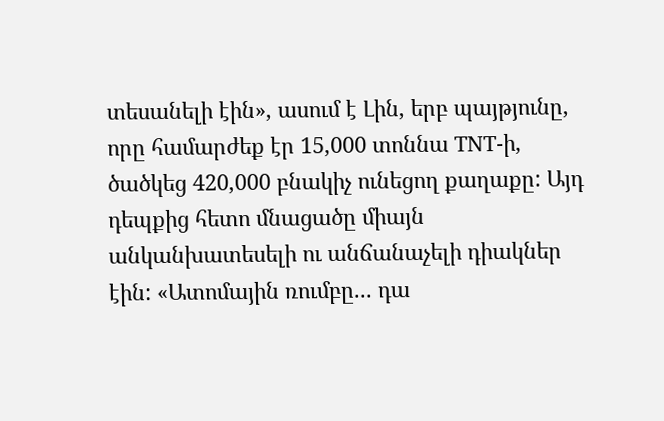տեսանելի էին», ասում է Լին, երբ պայթյունը, որը համարժեք էր 15,000 տոննա TNT-ի, ծածկեց 420,000 բնակիչ ունեցող քաղաքը: Այդ դեպքից հետո մնացածը միայն անկանխատեսելի ու անճանաչելի դիակներ էին: «Ատոմային ռումբը... դա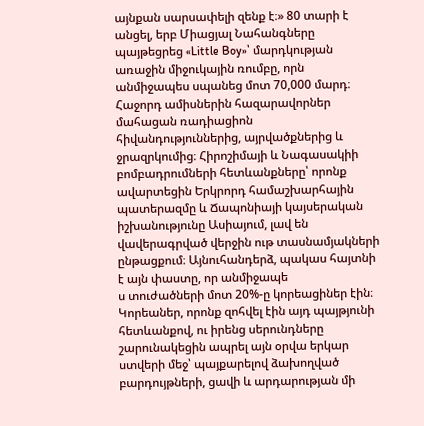այնքան սարսափելի զենք է։» 80 տարի է անցել, երբ Միացյալ Նահանգները պայթեցրեց «Little Boy»՝ մարդկության առաջին միջուկային ռումբը, որն անմիջապես սպանեց մոտ 70,000 մարդ։ Հաջորդ ամիսներին հազարավորներ մահացան ռադիացիոն հիվանդություններից, այրվածքներից և ջրազրկումից։ Հիրոշիմայի և Նագասակիի բոմբադրումների հետևանքները՝ որոնք ավարտեցին Երկրորդ համաշխարհային պատերազմը և Ճապոնիայի կայսերական իշխանությունը Ասիայում, լավ են վավերագրված վերջին ութ տասնամյակների ընթացքում։ Այնուհանդերձ, պակաս հայտնի է այն փաստը, որ անմիջապե
ս տուժածների մոտ 20%-ը կորեացիներ էին։ Կորեաներ, որոնք զոհվել էին այդ պայթյունի հետևանքով, ու իրենց սերունդները շարունակեցին ապրել այն օրվա երկար ստվերի մեջ՝ պայքարելով ձախողված բարդույթների, ցավի և արդարության մի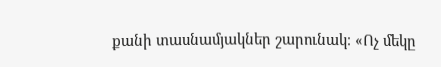քանի տասնամյակներ շարունակ։ «Ոչ մեկը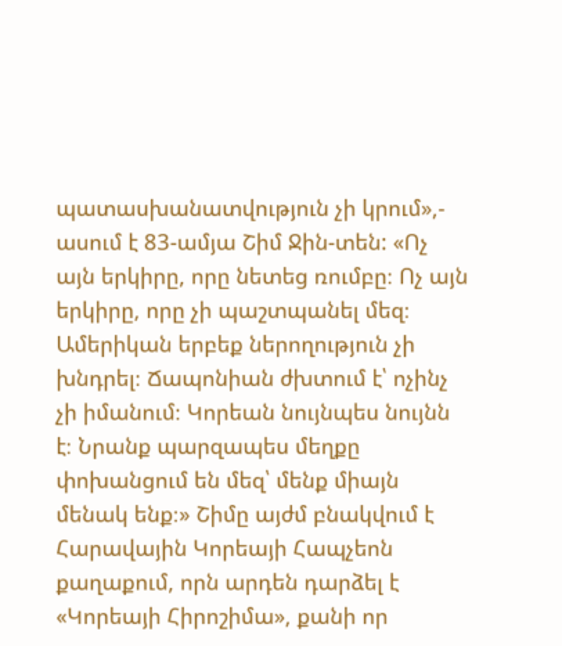պատասխանատվություն չի կրում»,- ասում է 83-ամյա Շիմ Ջին-տեն: «Ոչ այն երկիրը, որը նետեց ռումբը։ Ոչ այն երկիրը, որը չի պաշտպանել մեզ։ Ամերիկան երբեք ներողություն չի խնդրել։ Ճապոնիան ժխտում է՝ ոչինչ չի իմանում։ Կորեան նույնպես նույնն է։ Նրանք պարզապես մեղքը փոխանցում են մեզ՝ մենք միայն մենակ ենք։» Շիմը այժմ բնակվում է Հարավային Կորեայի Հապչեոն քաղաքում, որն արդեն դարձել է «Կորեայի Հիրոշիմա», քանի որ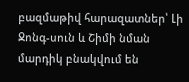բազմաթիվ հարազատներ՝ Լի Ջոնգ-սուն և Շիմի նման մարդիկ բնակվում են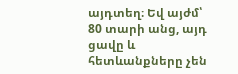այդտեղ։ Եվ այժմ՝ 80 տարի անց, այդ ցավը և հետևանքները չեն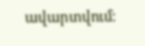ավարտվում։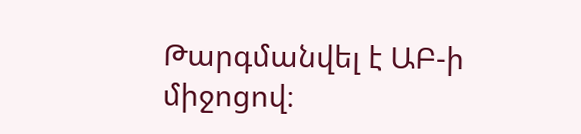Թարգմանվել է ԱԲ-ի միջոցով։